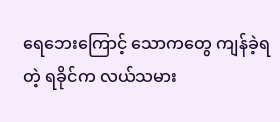ရေဘေးကြောင့် သောကတွေ ကျန်ခဲ့ရတဲ့ ရခိုင်က လယ်သမား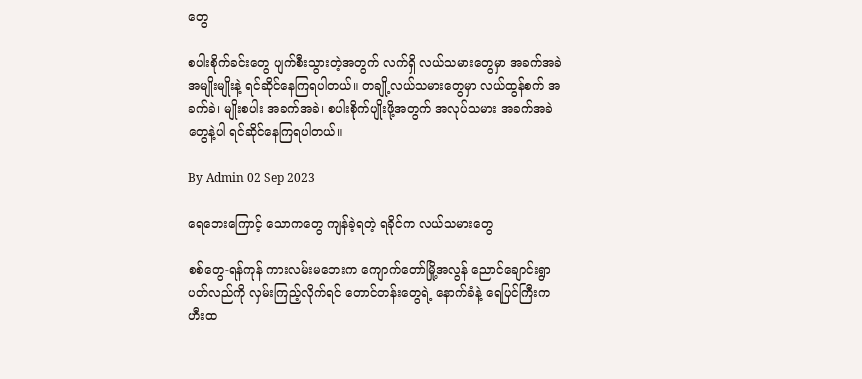တွေ

စပါးစိုက်ခင်းတွေ ပျက်စီးသွားတဲ့အတွက် လက်ရှိ လယ်သမားတွေမှာ အခက်အခဲအမျိုးမျိုးနဲ့ ရင်ဆိုင်နေကြရပါတယ်။ တချို့လယ်သမားတွေမှာ လယ်ထွန်စက် အခက်ခဲ၊ မျိုးစပါး အခက်အခဲ၊ စပါးစိုက်ပျိုးဖို့အတွက် အလုပ်သမား အခက်အခဲတွေနဲ့ပါ ရင်ဆိုင်နေကြရပါတယ်။

By Admin 02 Sep 2023

ရေဘေးကြောင့် သောကတွေ ကျန်ခဲ့ရတဲ့ ရခိုင်က လယ်သမားတွေ

စစ်တွေ-ရန်ကုန် ကားလမ်းမဘေးက ကျောက်တော်မြို့အလွန် ညောင်ချောင်းရွာပတ်လည်ကို လှမ်းကြည့်လိုက်ရင် တောင်တန်းတွေရဲ့ နောက်ခံနဲ့ ရေပြင်ကြီးက ဟီးထ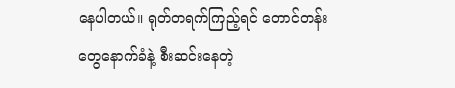နေပါတယ်။ ရုတ်တရက်ကြည့်ရင် တောင်တန်းတွေနောက်ခံနဲ့ စီးဆင်းနေတဲ့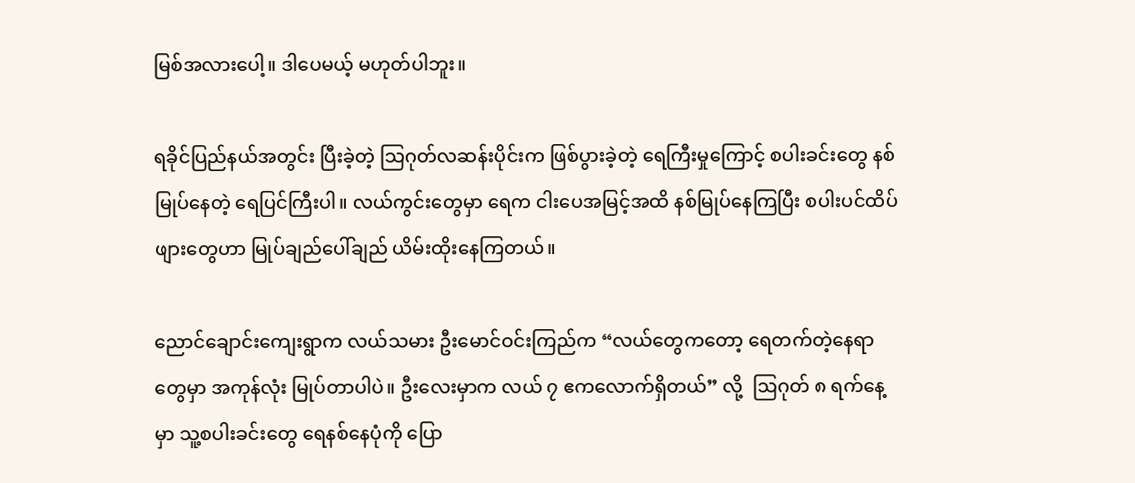မြစ်အလားပေါ့။ ဒါပေမယ့် မဟုတ်ပါဘူး။

ရခိုင်ပြည်နယ်အတွင်း ပြီးခဲ့တဲ့ သြဂုတ်လဆန်းပိုင်းက ဖြစ်ပွားခဲ့တဲ့ ရေကြီးမှုကြောင့် စပါးခင်းတွေ နစ်မြုပ်နေတဲ့ ရေပြင်ကြီးပါ။ လယ်ကွင်းတွေမှာ ရေက ငါးပေအမြင့်အထိ နစ်မြုပ်နေကြပြီး စပါးပင်ထိပ်ဖျားတွေဟာ မြုပ်ချည်ပေါ်ချည် ယိမ်းထိုးနေကြတယ်။

ညောင်ချောင်းကျေးရွာက လယ်သမား ဦးမောင်ဝင်းကြည်က “လယ်တွေကတော့ ရေတက်တဲ့နေရာတွေမှာ အကုန်လုံး မြုပ်တာပါပဲ။ ဦးလေးမှာက လယ် ၇ ဧကလောက်ရှိတယ်” လို့  ဩဂုတ် ၈ ရက်နေ့မှာ သူ့စပါးခင်းတွေ ရေနစ်နေပုံကို ပြော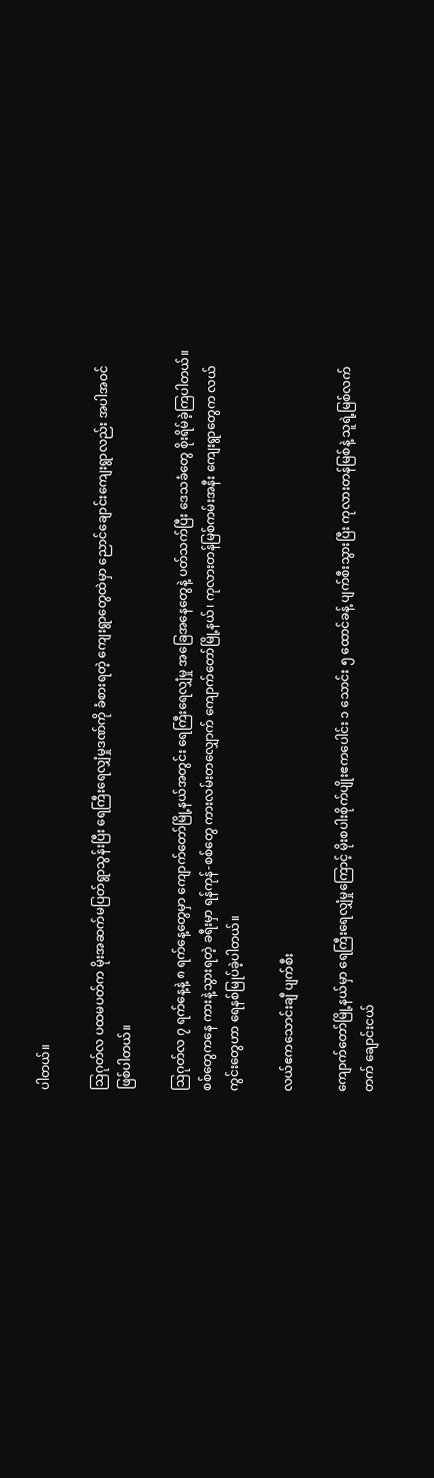ပါတယ်။

ဩဂုတ်လ ပထမပတ်က မိုးအဆက်မပြတ်ရွာသွန်းပြီး ရေကြီးရေလျှံမှုဒဏ်ကို ခံစားရတဲ့ ကျေးရွာတွေထဲမှာ ညောင်ချောင်းကျေးရွာလည်း အပါအဝင်ဖြစ်ပါတယ်။

ဩဂုတ်လ ၇ ရက်နေ့နဲ့ ၈ ရက်နေ့တွေမှာ ကျောက်တော်မြို့နယ်အတွင်း ရေကြီးရေလျှံမှု အခြေအနေတွေနဲ့ ပတ်သက်ပြီး ဒေသခံတွေ စိုးရိမ်ခဲ့ကြပါတယ်။ စစ်တွေကနေ ကားနဲ့သွားရတဲ့ ခရီးမှာ ရန်ကုန်-စစ်တွေ ကားလမ်းတလျှောက် ကျောက်တော်မြို့နယ်၊ ကုလားတန်မြစ်ကမ်းအနီး ကျေးရွာတွေက လယ်ကွင်းတွေဟာ ရေနစ်မြုပ်ခဲ့ပါတယ်။

လယ်ဧကသောင်းချီ ပျက်စီး

ကျောက်တော်မြို့နယ်မှာ ရေကြီးရေလျှံမှုကြောင့် မိုးစပါးစိုက်ပျိုးဧကပေါင်း ၁ သောင်း ၅ ထောင်ခန့် ပျက်စီးသွားပြီး ကုလားတန်မြစ်နဲ့ သူရဲ့မြစ်လက်တက် ချောင်းငယ်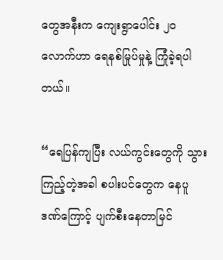တွေအနီးက ကျေးရွာပေါင်း ၂၀ လောက်ဟာ ရေနစ်မြုပ်မှုနဲ့ ကြုံခဲ့ရပါတယ်။

“ရေပြန်ကျပြီး လယ်ကွင်းတွေကို သွားကြည့်တဲ့အခါ စပါးပင်တွေက နေပူဒဏ်ကြောင့် ပျက်စီးနေတာမြင်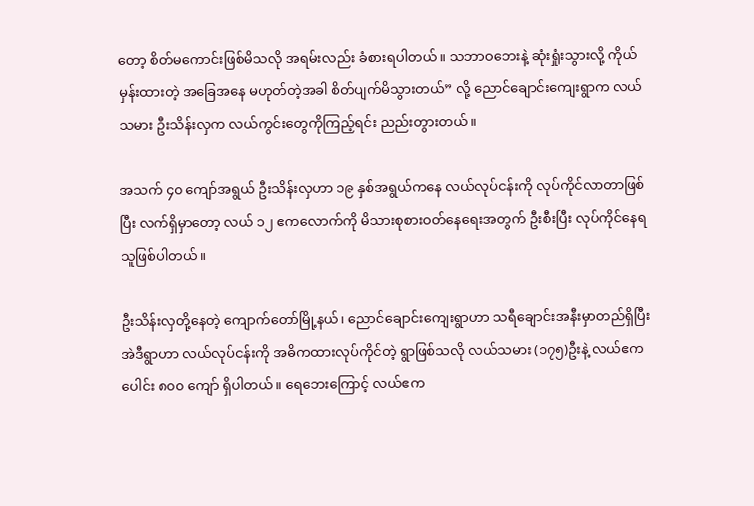တော့ စိတ်မကောင်းဖြစ်မိသလို အရမ်းလည်း ခံစားရပါတယ်။ သဘာဝဘေးနဲ့ ဆုံးရှုံးသွားလို့ ကိုယ်မှန်းထားတဲ့ အခြေအနေ မဟုတ်တဲ့အခါ စိတ်ပျက်မိသွားတယ်” လို့ ညောင်ချောင်းကျေးရွာက လယ်သမား ဦးသိန်းလှက လယ်ကွင်းတွေကိုကြည့်ရင်း ညည်းတွားတယ်။

အသက် ၄၀ ကျော်အရွယ် ဦးသိန်းလှဟာ ၁၉ နှစ်အရွယ်ကနေ လယ်လုပ်ငန်းကို လုပ်ကိုင်လာတာဖြစ်ပြီး လက်ရှိမှာတော့ လယ် ၁၂ ဧကလောက်ကို မိသားစုစားဝတ်နေရေးအတွက် ဦးစီးပြီး လုပ်ကိုင်နေရသူဖြစ်ပါတယ်။

ဦးသိန်းလှတို့နေတဲ့ ကျောက်တော်မြို့နယ်၊ ညောင်ချောင်းကျေးရွာဟာ သရီချောင်းအနီးမှာတည်ရှိပြီး အဲဒီရွာဟာ လယ်လုပ်ငန်းကို အဓိကထားလုပ်ကိုင်တဲ့ ရွာဖြစ်သလို လယ်သမား (၁၇၅)ဦးနဲ့ လယ်ဧကပေါင်း ၈၀၀ ကျော် ရှိပါတယ်။ ရေဘေးကြောင့် လယ်ဧက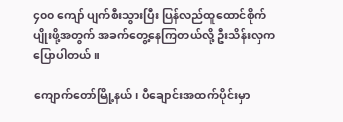၄၀၀ ကျော် ပျက်စီးသွားပြီး ပြန်လည်ထူထောင်စိုက်ပျိုးဖို့အတွက် အခက်တွေ့နေကြတယ်လို့ ဦးသိန်းလှက ပြောပါတယ်။

ကျောက်တော်မြို့နယ်၊ ပီချောင်းအထက်ပိုင်းမှာ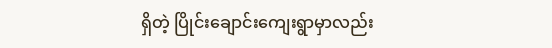ရှိတဲ့ ပြိုင်းချောင်းကျေးရွာမှာလည်း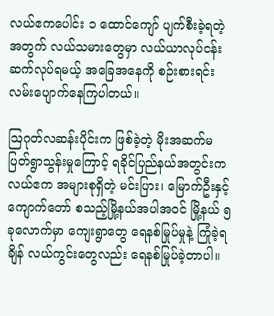လယ်ဧကပေါင်း ၁ ထောင်ကျော် ပျက်စီးခဲ့ရတဲ့အတွက် လယ်သမားတွေမှာ လယ်ယာလုပ်ငန်း ဆက်လုပ်ရမယ့် အခြေအနေကို စဉ်းစားရင်း လမ်းပျောက်နေကြပါတယ်။

ဩဂုတ်လဆန်းပိုင်းက ဖြစ်ခဲ့တဲ့ မိုးအဆက်မပြတ်ရွာသွန်းမှုကြောင့် ရခိုင်ပြည်နယ်အတွင်းက လယ်ဧက အများစုရှိတဲ့ မင်းပြား၊ မြောက်ဦးနှင့် ကျောက်တော် စသည့်မြို့နယ်အပါအဝင် မြို့နယ် ၅ ခုလောက်မှာ ကျေးရွာတွေ ရေနစ်မြုပ်မှုနဲ့ ကြုံခဲ့ရချိန် လယ်ကွင်းတွေလည်း ရေနစ်မြုပ်ခဲ့တာပါ။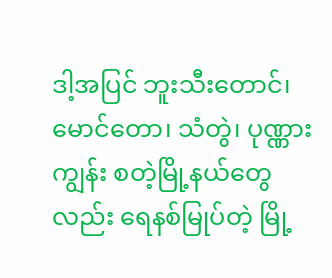ဒါ့အပြင် ဘူးသီးတောင်၊ မောင်တော၊ သံတွဲ၊ ပုဏ္ဏားကျွန်း စတဲ့မြို့နယ်တွေလည်း ရေနစ်မြုပ်တဲ့ မြို့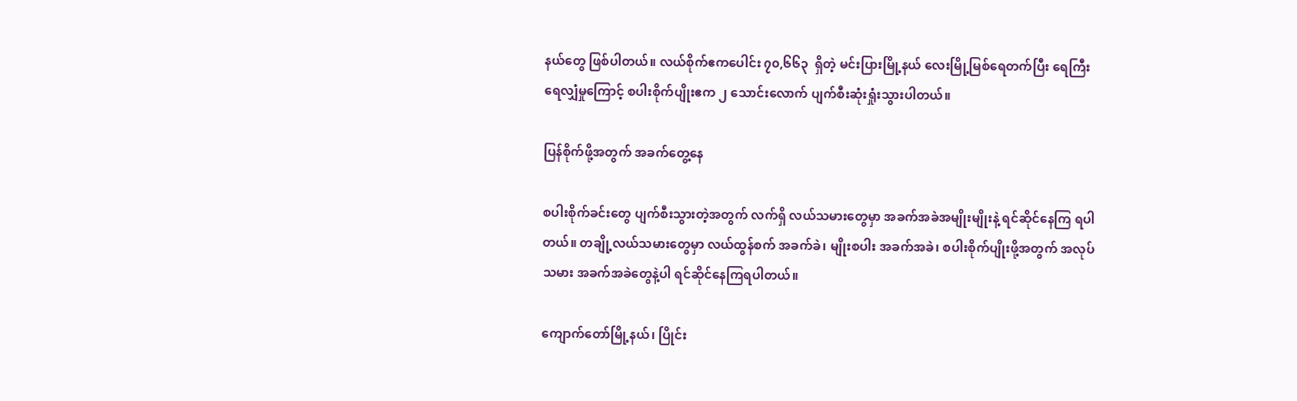နယ်တွေ ဖြစ်ပါတယ်။ လယ်စိုက်ဧကပေါင်း ၇၀,၆၆၃  ရှိတဲ့ မင်းပြားမြို့နယ် လေးမြို့မြစ်ရေတက်ပြီး ရေကြီးရေလျှံမှုကြောင့် စပါးစိုက်ပျိုးဧက ၂ သောင်းလောက် ပျက်စီးဆုံးရှုံးသွားပါတယ်။

ပြန်စိုက်ဖို့အတွက် အခက်တွေ့နေ

စပါးစိုက်ခင်းတွေ ပျက်စီးသွားတဲ့အတွက် လက်ရှိ လယ်သမားတွေမှာ အခက်အခဲအမျိုးမျိုးနဲ့ ရင်ဆိုင်နေကြ ရပါတယ်။ တချို့လယ်သမားတွေမှာ လယ်ထွန်စက် အခက်ခဲ၊ မျိုးစပါး အခက်အခဲ၊ စပါးစိုက်ပျိုးဖို့အတွက် အလုပ်သမား အခက်အခဲတွေနဲ့ပါ ရင်ဆိုင်နေကြရပါတယ်။

ကျောက်တော်မြို့နယ်၊ ပြိုင်း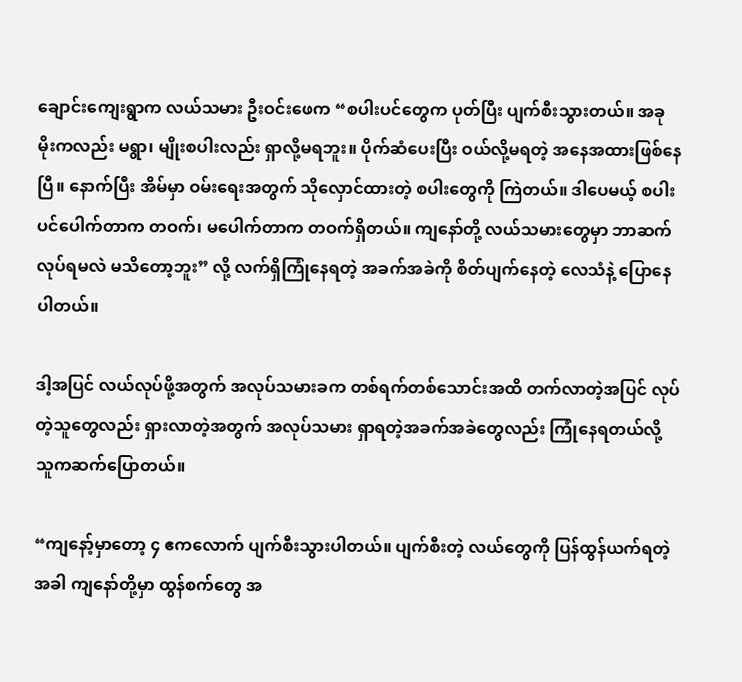ချောင်းကျေးရွာက လယ်သမား ဦးဝင်းဖေက “စပါးပင်တွေက ပုတ်ပြီး ပျက်စီးသွားတယ်။ အခု မိုးကလည်း မရွာ၊ မျိုးစပါးလည်း ရှာလို့မရဘူး။ ပိုက်ဆံပေးပြီး ဝယ်လို့မရတဲ့ အနေအထားဖြစ်နေပြီ။ နောက်ပြီး အိမ်မှာ ဝမ်းရေးအတွက် သိုလှောင်ထားတဲ့ စပါးတွေကို ကြဲတယ်။ ဒါပေမယ့် စပါးပင်ပေါက်တာက တဝက်၊ မပေါက်တာက တဝက်ရှိတယ်။ ကျနော်တို့ လယ်သမားတွေမှာ ဘာဆက်လုပ်ရမလဲ မသိတော့ဘူး” လို့ လက်ရှိကြုံနေရတဲ့ အခက်အခဲကို စိတ်ပျက်နေတဲ့ လေသံနဲ့ ပြောနေပါတယ်။

ဒါ့အပြင် လယ်လုပ်ဖို့အတွက် အလုပ်သမားခက တစ်ရက်တစ်သောင်းအထိ တက်လာတဲ့အပြင် လုပ်တဲ့သူတွေလည်း ရှားလာတဲ့အတွက် အလုပ်သမား ရှာရတဲ့အခက်အခဲတွေလည်း ကြုံနေရတယ်လို့ သူကဆက်ပြောတယ်။

“ကျနော့်မှာတော့ ၄ ဧကလောက် ပျက်စီးသွားပါတယ်။ ပျက်စီးတဲ့ လယ်တွေကို ပြန်ထွန်ယက်ရတဲ့အခါ ကျနော်တို့မှာ ထွန်စက်တွေ အ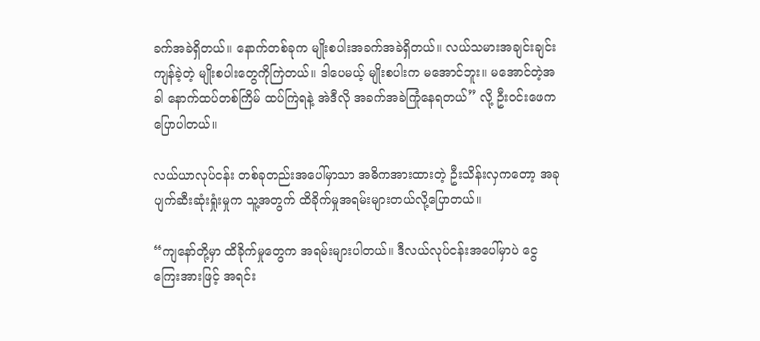ခက်အခဲရှိတယ်။ နောက်တစ်ခုက မျိုးစပါးအခက်အခဲရှိတယ်။ လယ်သမားအချင်းချင်း ကျန်ခဲ့တဲ့ မျိုးစပါးတွေကိုကြဲတယ်။ ဒါပေမယ့် မျိုးစပါးက မအောင်ဘူး။ မအောင်တဲ့အခါ နောက်ထပ်တစ်ကြိမ် ထပ်ကြဲရနဲ့ အဲဒီလို အခက်အခဲကြုံနေရတယ်” လို့ ဦးဝင်းဖေက ပြောပါတယ်။

လယ်ယာလုပ်ငန်း တစ်ခုတည်းအပေါ်မှာသာ အဓိကအားထားတဲ့ ဦးသိန်းလှကတော့ အခုပျက်ဆီးဆုံးရှုံးမှုက သူ့အတွက် ထိခိုက်မှုအရမ်းများတယ်လို့ပြောတယ်။

“ကျနော်တို့မှာ ထိခိုက်မှုတွေက အရမ်းများပါတယ်။ ဒီလယ်လုပ်ငန်းအပေါ်မှာပဲ ငွေကြေးအားဖြင့် အရင်း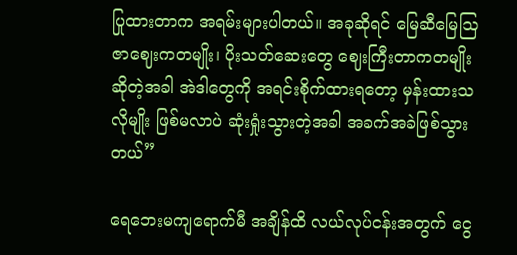ပြုထားတာက အရမ်းများပါတယ်။ အခုဆိုရင် မြေဆီမြေဩဇာဈေးကတမျိုး၊ ပိုးသတ်ဆေးတွေ ဈေးကြီးတာကတမျိုး ဆိုတဲ့အခါ အဲဒါတွေကို အရင်းစိုက်ထားရတော့ မှန်းထားသလိုမျိုး ဖြစ်မလာပဲ ဆုံးရှုံးသွားတဲ့အခါ အခက်အခဲဖြစ်သွားတယ်”

ရေဘေးမကျရောက်မီ အချိန်ထိ လယ်လုပ်ငန်းအတွက် ငွေ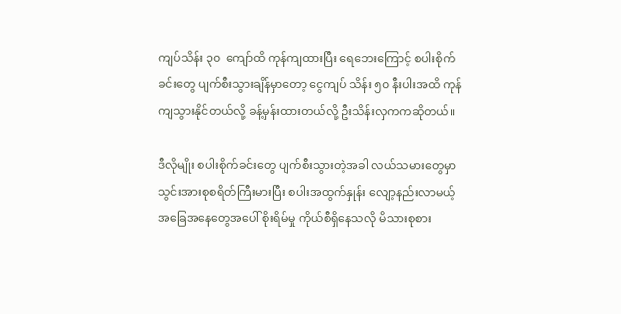ကျပ်သိန်း ၃၀  ကျော်ထိ ကုန်ကျထားပြီး ရေဘေးကြောင့် စပါးစိုက်ခင်းတွေ ပျက်စီးသွားချိန်မှာတော့ ငွေကျပ် သိန်း ၅၀ နီးပါးအထိ ကုန်ကျသွားနိုင်တယ်လို့ ခန့်မှန်းထားတယ်လို့ ဦးသိန်းလှကကဆိုတယ်။

ဒီလိုမျိုး စပါးစိုက်ခင်းတွေ ပျက်စီးသွားတဲ့အခါ လယ်သမားတွေမှာ သွင်းအားစုစရိတ်ကြီးမားပြီး စပါးအထွက်နှုန်း လျော့နည်းလာမယ့် အခြေအနေတွေအပေါ် စိုးရိမ်မှု ကိုယ်စီရှိနေသလို မိသားစုစား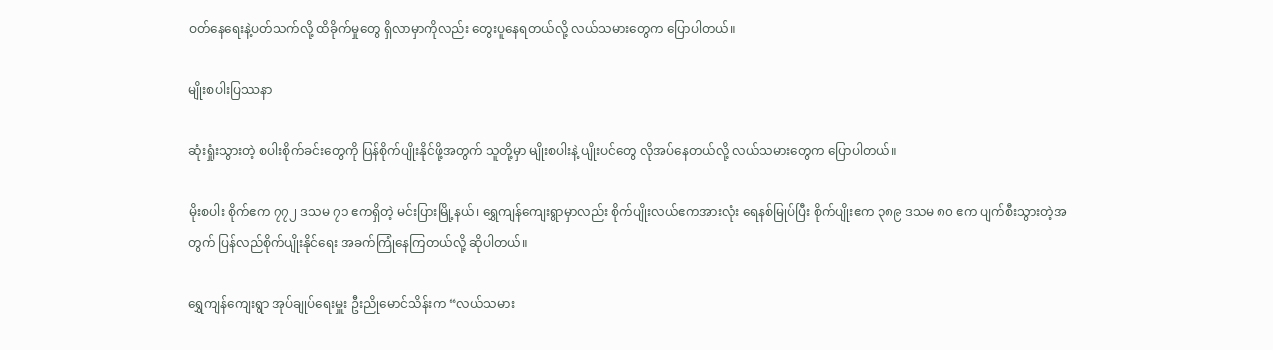ဝတ်နေရေးနဲ့ပတ်သက်လို့ ထိခိုက်မှုတွေ ရှိလာမှာကိုလည်း တွေးပူနေရတယ်လို့ လယ်သမားတွေက ပြောပါတယ်။

မျိုးစပါးပြဿနာ

ဆုံးရှုံးသွားတဲ့ စပါးစိုက်ခင်းတွေကို ပြန်စိုက်ပျိုးနိုင်ဖို့အတွက် သူတို့မှာ မျိုးစပါးနဲ့ ပျိုးပင်တွေ လိုအပ်နေတယ်လို့ လယ်သမားတွေက ပြောပါတယ်။

မိုးစပါး စိုက်ဧက ၇၇၂ ဒသမ ၇၁ ဧကရှိတဲ့ မင်းပြားမြို့နယ်၊ ရွှေကျန်ကျေးရွာမှာလည်း စိုက်ပျိုးလယ်ဧကအားလုံး ရေနစ်မြုပ်ပြီး စိုက်ပျိုးဧက ၃၈၉ ဒသမ ၈၀ ဧက ပျက်စီးသွားတဲ့အတွက် ပြန်လည်စိုက်ပျိုးနိုင်ရေး အခက်ကြုံနေကြတယ်လို့ ဆိုပါတယ်။

ရွှေကျန်ကျေးရွာ အုပ်ချုပ်ရေးမှူး ဦးညိုမောင်သိန်းက “လယ်သမား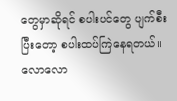တွေမှာဆိုရင် စပါးပင်တွေ ပျက်စီးပြီးတော့ စပါးထပ်ကြဲနေရတယ်။ လောလော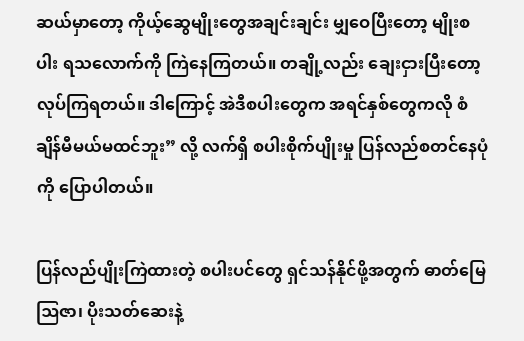ဆယ်မှာတော့ ကိုယ့်ဆွေမျိုးတွေအချင်းချင်း မျှဝေပြီးတော့ မျိုးစပါး ရသလောက်ကို ကြဲနေကြတယ်။ တချို့လည်း ချေးငှားပြီးတော့ လုပ်ကြရတယ်။ ဒါကြောင့် အဲဒီစပါးတွေက အရင်နှစ်တွေကလို စံချိန်မီမယ်မထင်ဘူး” လို့ လက်ရှိ စပါးစိုက်ပျိုးမှု ပြန်လည်စတင်နေပုံကို ပြောပါတယ်။

ပြန်လည်ပျိုးကြဲထားတဲ့ စပါးပင်တွေ ရှင်သန်နိုင်ဖို့အတွက် ဓာတ်မြေဩဇာ၊ ပိုးသတ်ဆေးနဲ့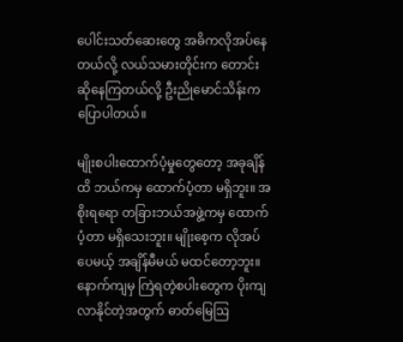ပေါင်းသတ်ဆေးတွေ အဓိကလိုအပ်နေတယ်လို့ လယ်သမားတိုင်းက တောင်းဆိုနေကြတယ်လို့ ဦးညိုမောင်သိန်းက ပြောပါတယ်။

မျိုးစပါးထောက်ပံ့မှုတွေတော့ အခုချိန်ထိ ဘယ်ကမှ ထောက်ပံ့တာ မရှိဘူး။ အစိုးရရော တခြားဘယ်အဖွဲ့ကမှ ထောက်ပံ့တာ မရှိသေးဘူး။ မျိုးစေ့က လိုအပ်ပေမယ့် အချိန်မီမယ် မထင်တော့ဘူး။ နောက်ကျမှ ကြဲရတဲ့စပါးတွေက ပိုးကျလာနိုင်တဲ့အတွက် ဓာတ်မြေဩ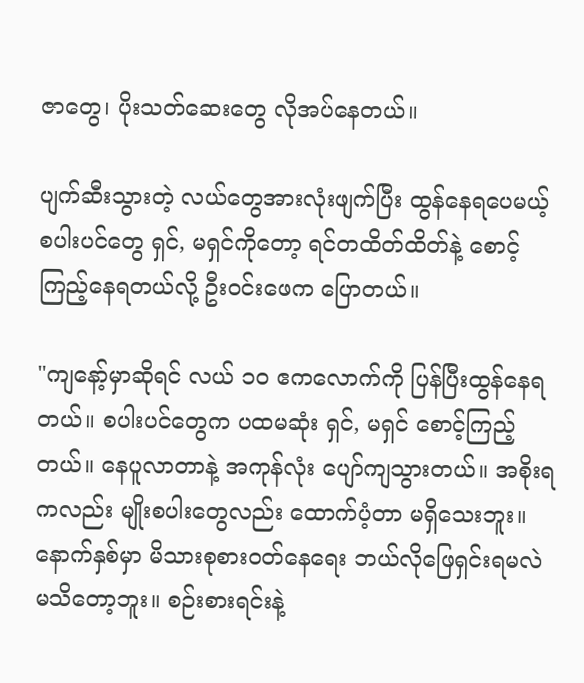ဇာတွေ၊ ပိုးသတ်ဆေးတွေ လိုအပ်နေတယ်။

ပျက်ဆီးသွားတဲ့ လယ်တွေအားလုံးဖျက်ပြီး ထွန်နေရပေမယ့် စပါးပင်တွေ ရှင်, မရှင်ကိုတော့ ရင်တထိတ်ထိတ်နဲ့ စောင့်ကြည့်နေရတယ်လို့ ဦးဝင်းဖေက ပြောတယ်။

"ကျနော့်မှာဆိုရင် လယ် ၁၀ ဧကလောက်ကို ပြန်ပြီးထွန်နေရတယ်။ စပါးပင်တွေက ပထမဆုံး ရှင်, မရှင် စောင့်ကြည့်တယ်။ နေပူလာတာနဲ့ အကုန်လုံး ပျော်ကျသွားတယ်။ အစိုးရကလည်း မျိုးစပါးတွေလည်း ထောက်ပံ့တာ မရှိသေးဘူး။ နောက်နှစ်မှာ မိသားစုစားဝတ်နေရေး ဘယ်လိုဖြေရှင်းရမလဲ မသိတော့ဘူး။ စဉ်းစားရင်းနဲ့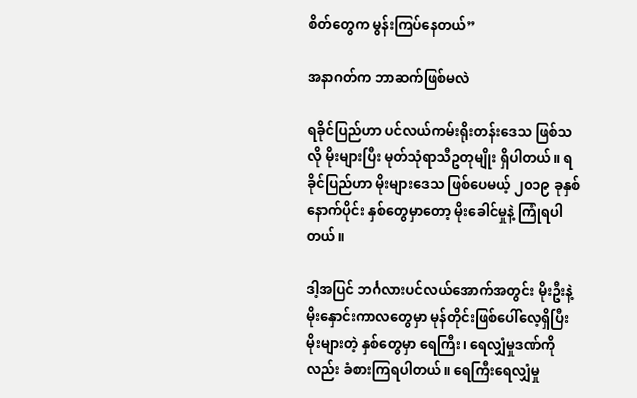စိတ်တွေက မွန်းကြပ်နေတယ်”

အနာဂတ်က ဘာဆက်ဖြစ်မလဲ

ရခိုင်ပြည်ဟာ ပင်လယ်ကမ်းရိုးတန်းဒေသ ဖြစ်သလို မိုးများပြီး မုတ်သုံရာသီဥတုမျိုး ရှိပါတယ်။ ရခိုင်ပြည်ဟာ မိုးများဒေသ ဖြစ်ပေမယ့် ၂၀၁၉ ခုနှစ်နောက်ပိုင်း နှစ်တွေမှာတော့ မိုးခေါင်မှုနဲ့ ကြုံရပါတယ်။

ဒါ့အပြင် ဘင်္ဂလားပင်လယ်အောက်အတွင်း မိုးဦးနဲ့ မိုးနှောင်းကာလတွေမှာ မုန်တိုင်းဖြစ်ပေါ်လေ့ရှိပြီး မိုးများတဲ့ နှစ်တွေမှာ ရေကြီး၊ ရေလျှံမှုဒဏ်ကိုလည်း ခံစားကြရပါတယ်။ ရေကြီးရေလျှံမှု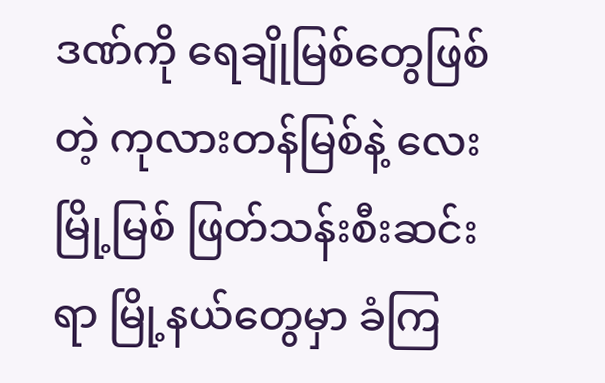ဒဏ်ကို ရေချိုမြစ်တွေဖြစ်တဲ့ ကုလားတန်မြစ်နဲ့ လေးမြို့မြစ် ဖြတ်သန်းစီးဆင်းရာ မြို့နယ်တွေမှာ ခံကြ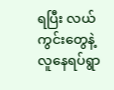ရပြီး လယ်ကွင်းတွေနဲ့ လူနေရပ်ရွာ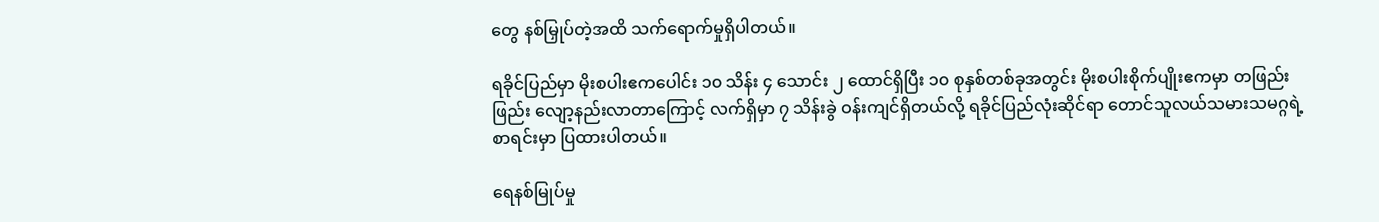တွေ နစ်မြှုပ်တဲ့အထိ သက်ရောက်မှုရှိပါတယ်။

ရခိုင်ပြည်မှာ မိုးစပါးဧကပေါင်း ၁၀ သိန်း ၄ သောင်း ၂ ထောင်ရှိပြီး ၁၀ စုနှစ်တစ်ခုအတွင်း မိုးစပါးစိုက်ပျိုးဧကမှာ တဖြည်းဖြည်း လျော့နည်းလာတာကြောင့် လက်ရှိမှာ ၇ သိန်းခွဲ ဝန်းကျင်ရှိတယ်လို့ ရခိုင်ပြည်လုံးဆိုင်ရာ တောင်သူလယ်သမားသမဂ္ဂရဲ့ စာရင်းမှာ ပြထားပါတယ်။

ရေနစ်မြုပ်မှု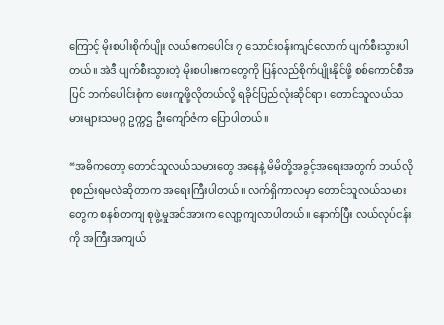ကြောင့် မိုးစပါးစိုက်ပျိုး လယ်ဧကပေါင်း ၇ သောင်းဝန်းကျင်လောက် ပျက်စီးသွားပါတယ်။ အဲဒီ ပျက်စီးသွားတဲ့ မိုးစပါးဧကတွေကို ပြန်လည်စိုက်ပျိုးနိုင်ဖို့ စစ်ကောင်စီအပြင် ဘက်ပေါင်းစုံက ဖေးကူဖို့လိုတယ်လို့ ရခိုင်ပြည်လုံးဆိုင်ရာ၊ တောင်သူလယ်သမားများသမဂ္ဂ ဥက္ကဌ ဦးကျော်ဇံက ပြောပါတယ်။

“အဓိကတော့ တောင်သူလယ်သမားတွေ အနေနဲ့ မိမိတို့အခွင့်အရေးအတွက် ဘယ်လိုစုစည်းရမလဲဆိုတာက အရေးကြီးပါတယ်။ လက်ရှိကာလမှာ တောင်သူလယ်သမားတွေက စနစ်တကျ စုဖွဲ့မှုအင်အားက လျော့ကျလာပါတယ်။ နောက်ပြီး လယ်လုပ်ငန်းကို အကြီးအကျယ်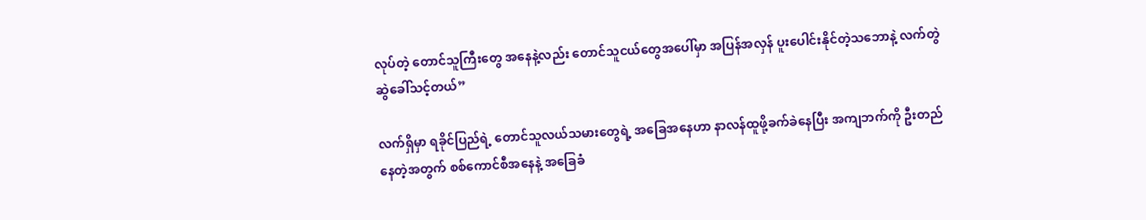လုပ်တဲ့ တောင်သူကြီးတွေ အနေနဲ့လည်း တောင်သူငယ်တွေအပေါ်မှာ အပြန်အလှန် ပူးပေါင်းနိုင်တဲ့သဘောနဲ့ လက်တွဲဆွဲခေါ်သင့်တယ်”

လက်ရှိမှာ ရခိုင်ပြည်ရဲ့ တောင်သူလယ်သမားတွေရဲ့ အခြေအနေဟာ နာလန်ထူဖို့ခက်ခဲနေပြီး အကျဘက်ကို ဦးတည်နေတဲ့အတွက် စစ်ကောင်စီအနေနဲ့ အခြေခံ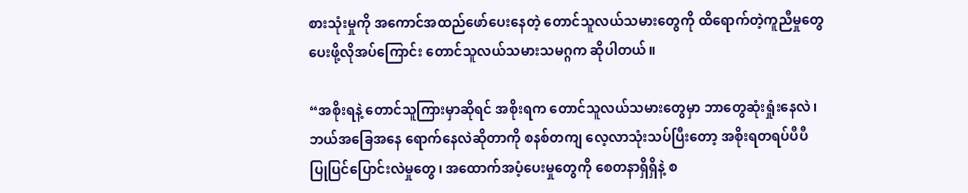စားသုံးမှုကို အကောင်အထည်ဖော်ပေးနေတဲ့ တောင်သူလယ်သမားတွေကို ထိရောက်တဲ့ကူညီမှုတွေ ပေးဖို့လိုအပ်ကြောင်း တောင်သူလယ်သမားသမဂ္ဂက ဆိုပါတယ်။

“အစိုးရနဲ့ တောင်သူကြားမှာဆိုရင် အစိုးရက တောင်သူလယ်သမားတွေမှာ ဘာတွေဆုံးရှုံးနေလဲ၊ ဘယ်အခြေအနေ ရောက်နေလဲဆိုတာကို စနစ်တကျ လေ့လာသုံးသပ်ပြီးတော့ အစိုးရတရပ်ပီပီ ပြုပြင်ပြောင်းလဲမှုတွေ၊ အထောက်အပံ့ပေးမှုတွေကို စေတနာရှိရှိနဲ့ စ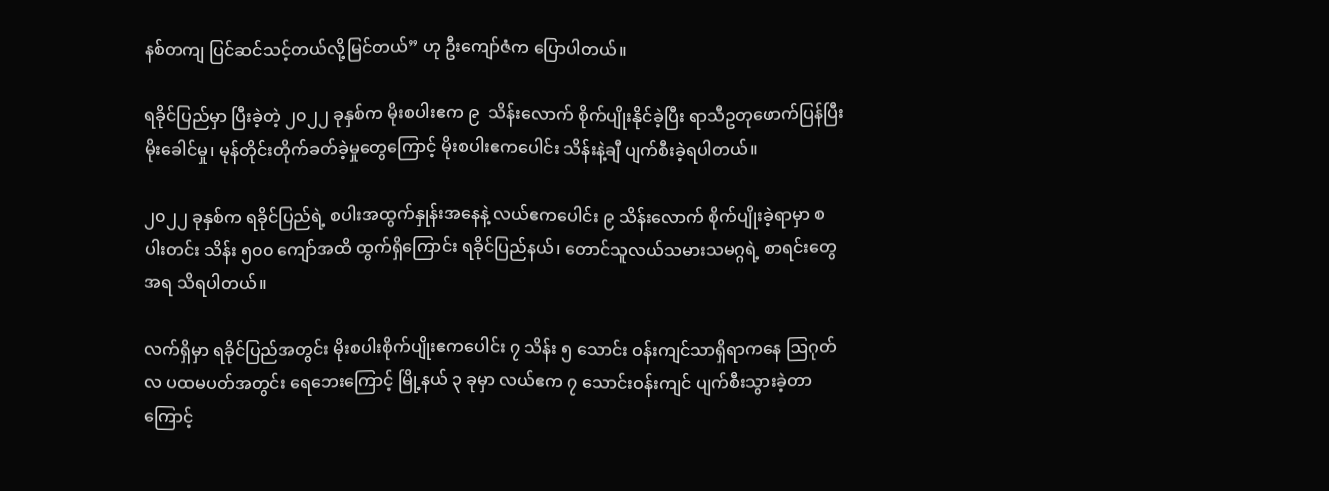နစ်တကျ ပြင်ဆင်သင့်တယ်လို့မြင်တယ်” ဟု ဦးကျော်ဇံက ပြောပါတယ်။

ရခိုင်ပြည်မှာ ပြီးခဲ့တဲ့ ၂၀၂၂ ခုနှစ်က မိုးစပါးဧက ၉  သိန်းလောက် စိုက်ပျိုးနိုင်ခဲ့ပြီး ရာသီဥတုဖောက်ပြန်ပြီး မိုးခေါင်မှု၊ မုန်တိုင်းတိုက်ခတ်ခဲ့မှုတွေကြောင့် မိုးစပါးဧကပေါင်း သိန်းနဲ့ချီ ပျက်စီးခဲ့ရပါတယ်။

၂၀၂၂ ခုနှစ်က ရခိုင်ပြည်ရဲ့ စပါးအထွက်နှုန်းအနေနဲ့ လယ်ဧကပေါင်း ၉ သိန်းလောက် စိုက်ပျိုးခဲ့ရာမှာ စပါးတင်း သိန်း ၅၀၀ ကျော်အထိ ထွက်ရှိကြောင်း ရခိုင်ပြည်နယ်၊ တောင်သူလယ်သမားသမဂ္ဂရဲ့ စာရင်းတွေအရ သိရပါတယ်။

လက်ရှိမှာ ရခိုင်ပြည်အတွင်း မိုးစပါးစိုက်ပျိုးဧကပေါင်း ၇ သိန်း ၅ သောင်း ဝန်းကျင်သာရှိရာကနေ ဩဂုတ်လ ပထမပတ်အတွင်း ရေဘေးကြောင့် မြို့နယ် ၃ ခုမှာ လယ်ဧက ၇ သောင်းဝန်းကျင် ပျက်စီးသွားခဲ့တာကြောင့်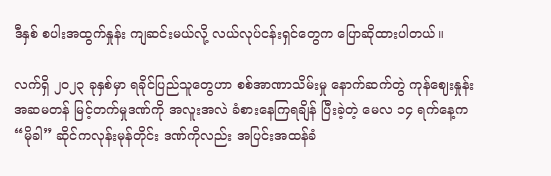ဒီနှစ် စပါးအထွက်နှုန်း ကျဆင်းမယ်လို့ လယ်လုပ်ငန်းရှင်တွေက ပြောဆိုထားပါတယ်။

လက်ရှိ ၂၀၂၃ ခုနှစ်မှာ ရခိုင်ပြည်သူတွေဟာ စစ်အာဏာသိမ်းမှု နောက်ဆက်တွဲ ကုန်ဈေးနှုန်းအဆမတန် မြင့်တက်မှုဒဏ်ကို အလူးအလဲ ခံစားနေကြရချိန် ပြီးခဲ့တဲ့ မေလ ၁၄ ရက်နေ့က “မိုခါ” ဆိုင်ကလုန်းမုန်တိုင်း ဒဏ်ကိုလည်း အပြင်းအထန်ခံ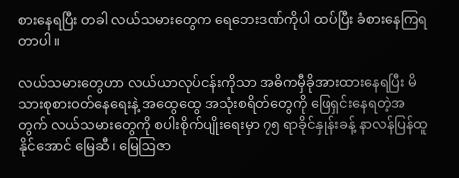စားနေရပြီး တခါ လယ်သမားတွေက ရေဘေးဒဏ်ကိုပါ ထပ်ပြီး ခံစားနေကြရတာပါ။

လယ်သမားတွေဟာ လယ်ယာလုပ်ငန်းကိုသာ အဓိကမှီခိုအားထားနေရပြီး မိသားစုစားဝတ်နေရေးနဲ့ အထွေထွေ အသုံးစရိတ်တွေကို ဖြေရှင်းနေရတဲ့အတွက် လယ်သမားတွေကို စပါးစိုက်ပျိုးရေးမှာ ၇၅ ရာခိုင်နှုန်းခန့် နာလန်ပြန်ထူနိုင်အောင် မြေဆီ၊ မြေဩဇာ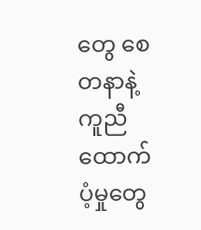တွေ စေတနာနဲ့ ကူညီထောက်ပံ့မှုတွေ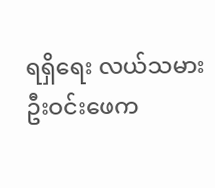ရရှိရေး လယ်သမား ဦးဝင်းဖေက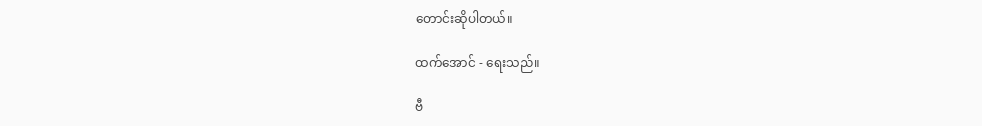တောင်းဆိုပါတယ်။

ထက်အောင် - ရေးသည်။

ဗီ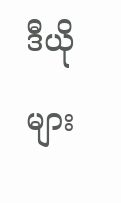ဒီယိုများ